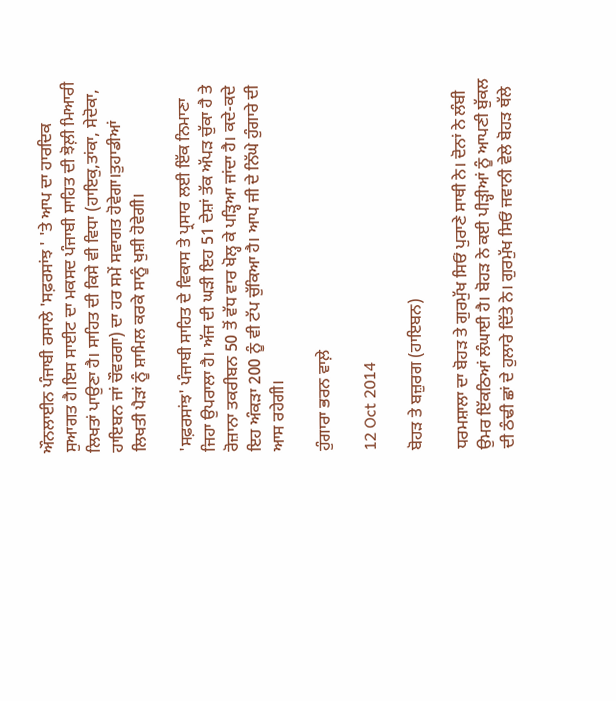ਔਨਲਾਈਨ ਪੰਜਾਬੀ ਰਸਾਲੇ 'ਸਫ਼ਰਸਾਂਝ ' 'ਤੇ ਆਪ ਦਾ ਹਾਰਦਿਕ ਸੁਆਗਤ ਹੈ।ਇਸ ਸਾਈਟ ਦਾ ਮਕਸਦ ਪੰਜਾਬੀ ਸਾਹਿਤ ਦੀ ਝੋਲ਼ੀ ਮਿਆਰੀ ਲਿਖਤਾਂ ਪਾਉਣਾ ਹੈ। ਸਾਹਿਤ ਦੀ ਕਿਸੇ ਵੀ ਵਿਧਾ (ਹਾਇਕੁ,ਤਾਂਕਾ, ਸੇਦੋਕਾ, ਹਾਇਬਨ ਜਾਂ ਚੌਵਰਗਾ) ਦਾ ਹਰ ਸਮੇਂ ਸਵਾਗਤ ਹੋਵੇਗਾ।ਤੁਹਾਡੀਆਂ ਲਿਖਤੀ ਪੈੜਾਂ ਨੂੰ ਸ਼ਾਮਿਲ ਕਰਕੇ ਸਾਨੂੰ ਖੁਸ਼ੀ ਹੋਵੇਗੀ।

'ਸਫ਼ਰਸਾਂਝ' ਪੰਜਾਬੀ ਸਾਹਿਤ ਦੇ ਵਿਕਾਸ ਤੇ ਪ੍ਰਸਾਰ ਲਈ ਇੱਕ ਨਿਮਾਣਾ ਜਿਹਾ ਉਪਰਾਲਾ ਹੈ। ਅੱਜ ਦੀ ਘੜੀ ਇਹ 51 ਦੇਸ਼ਾਂ ਤੱਕ ਅੱਪੜ ਚੁੱਕਾ ਹੈ ਤੇ ਰੋਜ਼ਾਨਾ ਤਕਰੀਬਨ 50 ਤੋਂ ਵੱਧ ਵਾਰ ਖੋਲ੍ਹ ਕੇ ਪੜ੍ਹਿਆ ਜਾਂਦਾ ਹੈ। ਕਦੇ-ਕਦੇ ਇਹ ਅੰਕੜਾ 200 ਨੂੰ ਵੀ ਟੱਪ ਚੁੱਕਿਆ ਹੈ। ਆਪ ਜੀ ਦੇ ਨਿੱਘੇ ਹੁੰਗਾਰੇ ਦੀ ਆਸ ਰਹੇਗੀ।

ਹੁੰਗਾਰਾ ਭਰਨ ਵਾਲ਼ੇ

12 Oct 2014

ਬੋਹੜ ਤੇ ਬਜ਼ੁਰਗ (ਹਾਇਬਨ)

ਧਰਮਸ਼ਾਲਾ ਦਾ ਬੋਹੜ ਤੇ ਗੁਰਮੁੱਖ ਸਿਓਂ ਪੁਰਾਣੇ ਸਾਥੀ ਨੇ। ਦੋਨਾਂ ਨੇ ਲੰਬੀ ਉਮਰ ਇੱਕਠਿਆਂ ਲੰਘਾਈ ਹੈ। ਬੋਹੜ ਨੇ ਕਈ ਪੀੜ੍ਹੀਆਂ ਨੂੰ ਆਪਣੀ ਬੁੱਕਲ ਦੀ ਠੰਢੀ ਛਾਂ ਦੇ ਹੁਲਾਰੇ ਦਿੱਤੇ ਨੇ। ਗੁਰਮੁੱਖ ਸਿਓਂ ਜਵਾਨੀ ਵੇਲੇ ਬੋਹੜ ਥੱਲੇ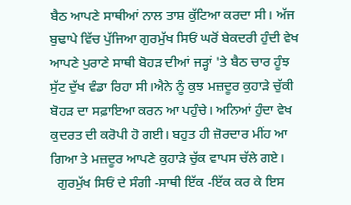ਬੈਠ ਆਪਣੇ ਸਾਥੀਆਂ ਨਾਲ ਤਾਸ਼ ਕੁੱਟਿਆ ਕਰਦਾ ਸੀ। ਅੱਜ ਬੁਢਾਪੇ ਵਿੱਚ ਪੁੱਜਿਆ ਗੁਰਮੁੱਖ ਸਿਓਂ ਘਰੋਂ ਬੇਕਦਰੀ ਹੁੰਦੀ ਵੇਖ ਆਪਣੇ ਪੁਰਾਣੇ ਸਾਥੀ ਬੋਹੜ ਦੀਆਂ ਜੜ੍ਹਾਂ 'ਤੇ ਬੈਠ ਚਾਰ ਹੂੰਝ ਸੁੱਟ ਦੁੱਖ ਵੰਡਾ ਰਿਹਾ ਸੀ।ਐਨੇ ਨੂੰ ਕੁਝ ਮਜ਼ਦੂਰ ਕੁਹਾੜੇ ਚੁੱਕੀ ਬੋਹੜ ਦਾ ਸਫ਼ਾਇਆ ਕਰਨ ਆ ਪਹੁੰਚੇ। ਅਨਿਆਂ ਹੁੰਦਾ ਵੇਖ ਕੁਦਰਤ ਦੀ ਕਰੋਪੀ ਹੋ ਗਈ। ਬਹੁਤ ਹੀ ਜ਼ੋਰਦਾਰ ਮੀਂਹ ਆ ਗਿਆ ਤੇ ਮਜ਼ਦੂਰ ਆਪਣੇ ਕੁਹਾੜੇ ਚੁੱਕ ਵਾਪਸ ਚੱਲੇ ਗਏ।
  ਗੁਰਮੁੱਖ ਸਿਓਂ ਦੇ ਸੰਗੀ -ਸਾਥੀ ਇੱਕ -ਇੱਕ ਕਰ ਕੇ ਇਸ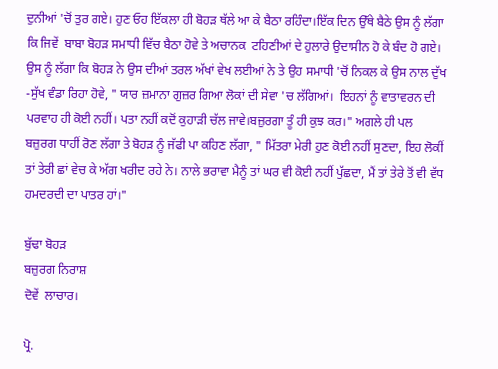ਦੁਨੀਆਂ 'ਚੋਂ ਤੁਰ ਗਏ। ਹੁਣ ਓਹ ਇੱਕਲਾ ਹੀ ਬੋਹੜ ਥੱਲੇ ਆ ਕੇ ਬੈਠਾ ਰਹਿੰਦਾ।ਇੱਕ ਦਿਨ ਉੱਥੇ ਬੈਠੇ ਉਸ ਨੂੰ ਲੱਗਾ ਕਿ ਜਿਵੇਂ  ਬਾਬਾ ਬੋਹੜ ਸਮਾਧੀ ਵਿੱਚ ਬੈਠਾ ਹੋਵੇ ਤੇ ਅਚਾਨਕ  ਟਹਿਣੀਆਂ ਦੇ ਹੁਲਾਰੇ ਉਦਾਸੀਨ ਹੋ ਕੇ ਬੰਦ ਹੋ ਗਏ। ਉਸ ਨੂੰ ਲੱਗਾ ਕਿ ਬੋਹੜ ਨੇ ਉਸ ਦੀਆਂ ਤਰਲ ਅੱਖਾਂ ਵੇਖ ਲਈਆਂ ਨੇ ਤੇ ਉਹ ਸਮਾਧੀ 'ਚੋਂ ਨਿਕਲ ਕੇ ਉਸ ਨਾਲ ਦੁੱਖ -ਸੁੱਖ ਵੰਡਾ ਰਿਹਾ ਹੋਵੇ, " ਯਾਰ ਜ਼ਮਾਨਾ ਗੁਜ਼ਰ ਗਿਆ ਲੋਕਾਂ ਦੀ ਸੇਵਾ 'ਚ ਲੱਗਿਆਂ।  ਇਹਨਾਂ ਨੂੰ ਵਾਤਾਵਰਨ ਦੀ ਪਰਵਾਹ ਹੀ ਕੋਈ ਨਹੀਂ। ਪਤਾ ਨਹੀਂ ਕਦੋਂ ਕੁਹਾੜੀ ਚੱਲ ਜਾਵੇ।ਬਜ਼ੁਰਗਾ ਤੂੰ ਹੀ ਕੁਝ ਕਰ।" ਅਗਲੇ ਹੀ ਪਲ   ਬਜ਼ੁਰਗ ਧਾਹੀਂ ਰੋਣ ਲੱਗਾ ਤੇ ਬੋਹੜ ਨੂੰ ਜੱਫੀ ਪਾ ਕਹਿਣ ਲੱਗਾ, " ਮਿੱਤਰਾ ਮੇਰੀ ਹੁਣ ਕੋਈ ਨਹੀਂ ਸੁਣਦਾ, ਇਹ ਲੋਕੀਂ ਤਾਂ ਤੇਰੀ ਛਾਂ ਵੇਚ ਕੇ ਅੱਗ ਖਰੀਦ ਰਹੇ ਨੇ। ਨਾਲੇ ਭਰਾਵਾ ਮੈਨੂੰ ਤਾਂ ਘਰ ਵੀ ਕੋਈ ਨਹੀਂ ਪੁੱਛਦਾ, ਮੈਂ ਤਾਂ ਤੇਰੇ ਤੋਂ ਵੀ ਵੱਧ ਹਮਦਰਦੀ ਦਾ ਪਾਤਰ ਹਾਂ।"

ਬੁੱਢਾ ਬੋਹੜ
ਬਜ਼ੁਰਗ ਨਿਰਾਸ਼
ਦੋਵੇਂ  ਲਾਚਾਰ।

ਪ੍ਰੋ.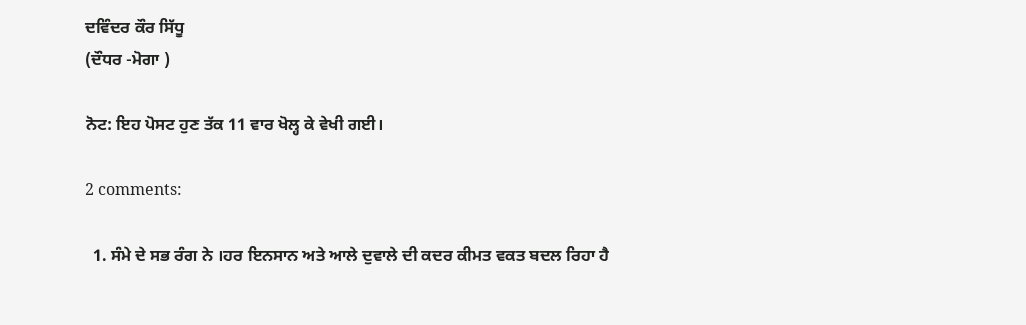ਦਵਿੰਦਰ ਕੌਰ ਸਿੱਧੂ
(ਦੌਧਰ -ਮੋਗਾ )

ਨੋਟ: ਇਹ ਪੋਸਟ ਹੁਣ ਤੱਕ 11 ਵਾਰ ਖੋਲ੍ਹ ਕੇ ਵੇਖੀ ਗਈ।

2 comments:

  1. ਸੰਮੇ ਦੇ ਸਭ ਰੰਗ ਨੇ ।ਹਰ ਇਨਸਾਨ ਅਤੇ ਆਲੇ ਦੁਵਾਲੇ ਦੀ ਕਦਰ ਕੀਮਤ ਵਕਤ ਬਦਲ ਰਿਹਾ ਹੈ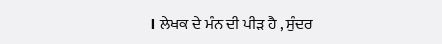। ਲੇਖਕ ਦੇ ਮੰਨ ਦੀ ਪੀੜ ਹੈ , ਸੁੰਦਰ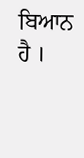ਬਿਆਨ ਹੈ ।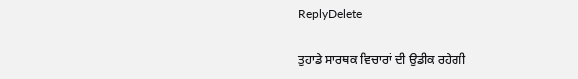ReplyDelete

ਤੁਹਾਡੇ ਸਾਰਥਕ ਵਿਚਾਰਾਂ ਦੀ ਉਡੀਕ ਰਹੇਗੀ